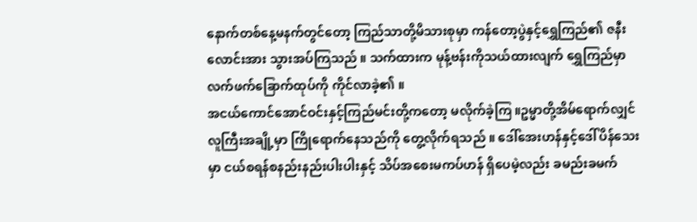နောက်တစ်နေ့မနက်တွင်တော့ ကြည်သာတို့မိသားစုမှာ ကန်တော့ပွဲနှင့်ရွှေကြည်၏ ဇနီးလောင်းအား သွားအပ်ကြသည် ။ သက်ထားက မုန့်ဗန်းကိုသယ်ထားလျက် ရွှေကြည်မှာ လက်ဖက်ခြောက်ထုပ်ကို ကိုင်လာခဲ့၏ ။
အငယ်ကောင်အောင်ဝင်းနှင့်ကြည်မင်းတို့ကတော့ မလိုက်ခဲ့ကြ ။ဥမ္မာတို့အိမ်ရောက်လျှင် လူကြီးအချို့မှာ ကြိုရောက်နေသည်ကို တွေ့လိုက်ရသည် ။ ဒေါ်အေးဟန်နှင့်ဒေါ်ပိန်သေးမှာ ငယ်စရန်စနည်းနည်းပါးပါးနှင့် သိပ်အစေးမကပ်ဟန် ရှိပေမဲ့လည်း ခမည်းခမက်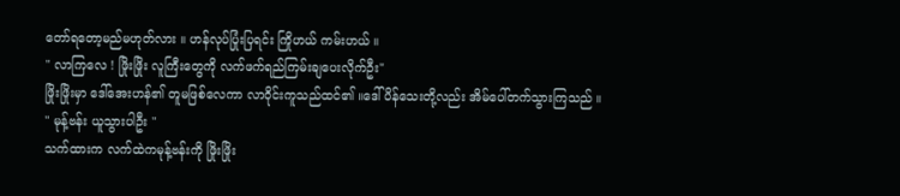တော်ရတော့မည်မဟုတ်လား ။ ဟန်လုပ်ပြုံးပြရင်း ကြိုဟယ် ကမ်းဟယ် ။
" လာကြလေ ! ဖြိုးဖြိုး လူကြီးတွေကို လက်ဖက်ရည်ကြမ်းချပေးလိုက်ဦး"
ဖြိုးဖြိုးမှာ ဒေါ်အေးဟန်၏ တူမဖြစ်လေကာ လာဝိုင်းကူသည်ထင်၏ ။ဒေါ်ပိန်သေးတို့လည်း အိမ်ပေါ်တက်သွားကြသည် ။
" မုန့်ဗန်း ယူသွားပါဦး "
သက်ထားက လက်ထဲကမုန့်ဗန်းကို ဖြိုးဖြိုး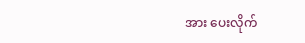အား ပေးလိုက်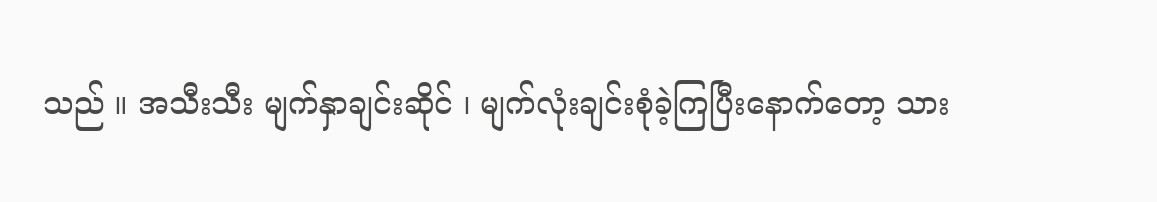သည် ။ အသီးသီး မျက်နှာချင်းဆိုင် ၊ မျက်လုံးချင်းစုံခဲ့ကြပြီးနောက်တော့ သား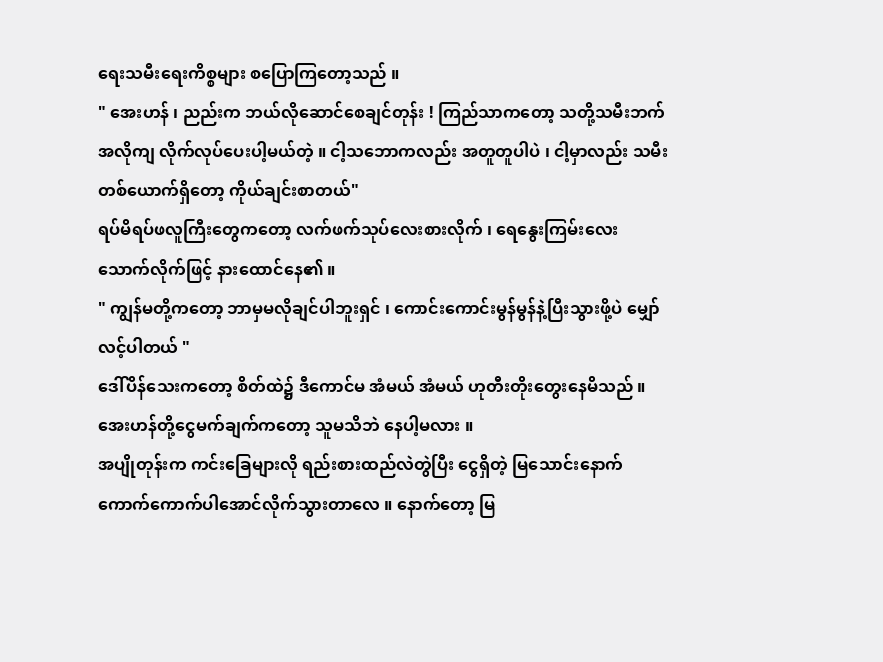ရေးသမီးရေးကိစ္စများ စပြောကြတော့သည် ။
" အေးဟန် ၊ ညည်းက ဘယ်လိုဆောင်စေချင်တုန်း ! ကြည်သာကတော့ သတို့သမီးဘက်အလိုကျ လိုက်လုပ်ပေးပါ့မယ်တဲ့ ။ ငါ့သဘောကလည်း အတူတူပါပဲ ၊ ငါ့မှာလည်း သမီးတစ်ယောက်ရှိတော့ ကိုယ်ချင်းစာတယ်"
ရပ်မိရပ်ဖလူကြီးတွေကတော့ လက်ဖက်သုပ်လေးစားလိုက် ၊ ရေနွေးကြမ်းလေးသောက်လိုက်ဖြင့် နားထောင်နေ၏ ။
" ကျွန်မတို့ကတော့ ဘာမှမလိုချင်ပါဘူးရှင် ၊ ကောင်းကောင်းမွန်မွန်နဲ့ပြီးသွားဖို့ပဲ မျှော်လင့်ပါတယ် "
ဒေါ်ပိန်သေးကတော့ စိတ်ထဲ၌ ဒီကောင်မ အံမယ် အံမယ် ဟုတီးတိုးတွေးနေမိသည် ။ အေးဟန်တို့ငွေမက်ချက်ကတော့ သူမသိဘဲ နေပါ့မလား ။
အပျိုတုန်းက ကင်းခြေများလို ရည်းစားထည်လဲတွဲပြီး ငွေရှိတဲ့ မြသောင်းနောက် ကောက်ကောက်ပါအောင်လိုက်သွားတာလေ ။ နောက်တော့ မြ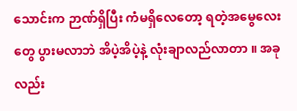သောင်းက ဉာဏ်ရှိပြီး ကံမရှိလေတော့ ရတဲ့အမွေလေးတွေ ပွားမလာဘဲ အိပဲ့အိပဲ့နဲ့ လုံးချာလည်လာတာ ။ အခုလည်း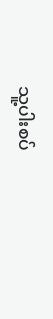သူ့ပါးစပ်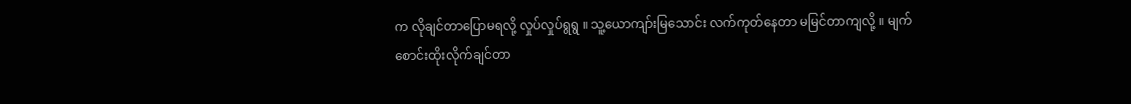က လိုချင်တာပြောမရလို့ လှုပ်လှုပ်ရွရွ ။ သူ့ယောကျာ်းမြသောင်း လက်ကုတ်နေတာ မမြင်တာကျလို့ ။ မျက်စောင်းထိုးလိုက်ချင်တာ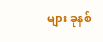များ ခုနစ်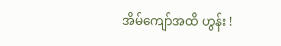အိမ်ကျော်အထိ ဟွန်း !